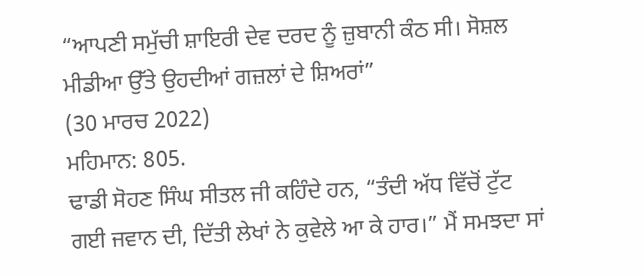“ਆਪਣੀ ਸਮੁੱਚੀ ਸ਼ਾਇਰੀ ਦੇਵ ਦਰਦ ਨੂੰ ਜ਼ੁਬਾਨੀ ਕੰਠ ਸੀ। ਸੋਸ਼ਲ ਮੀਡੀਆ ਉੱਤੇ ਉਹਦੀਆਂ ਗਜ਼ਲਾਂ ਦੇ ਸ਼ਿਅਰਾਂ”
(30 ਮਾਰਚ 2022)
ਮਹਿਮਾਨ: 805.
ਢਾਡੀ ਸੋਹਣ ਸਿੰਘ ਸੀਤਲ ਜੀ ਕਹਿੰਦੇ ਹਨ, “ਤੰਦੀ ਅੱਧ ਵਿੱਚੋਂ ਟੁੱਟ ਗਈ ਜਵਾਨ ਦੀ, ਦਿੱਤੀ ਲੇਖਾਂ ਨੇ ਕੁਵੇਲੇ ਆ ਕੇ ਹਾਰ।” ਮੈਂ ਸਮਝਦਾ ਸਾਂ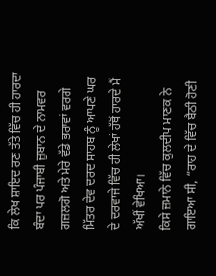ਕਿ ਲੇਖ ਸ਼ਾਇਦ ਰਣ ਤੱਤੇ ਵਿੱਚ ਹੀ ਹਾਰਦਾ ਬੰਦਾ ਪਰ ਪੰਜਾਬੀ ਜ਼ੁਬਾਨ ਦੇ ਨਾਮਵਰ ਗਜ਼ਲਗੋ ਅਤੇ ਮੇਰੇ ਵੱਡੇ ਭਰਾਵਾਂ ਵਰਗੇ ਮਿੱਤਰ ਦੇਵ ਦਰਦ ਸਾਹਬ ਨੂੰ ਆਪਣੇ ਘਰ ਦੇ ਦਰਵਾਜੇ ਵਿੱਚ ਹੀ ਲੇਖਾਂ ਹੱਥੋਂ ਹਾਰਦੇ ਮੈਂ ਅੱਖੀਂ ਵੇਖਿਆ।
ਕਿਸੇ ਜ਼ਮਾਨੇ ਵਿੱਚ ਕੁਲਦੀਪ ਮਾਣਕ ਨੇ ਗਾਇਆ ਸੀ, “ਰਾਹ ਦੇ ਵਿੱਚ ਬੈਠੀ ਹੋਣੀ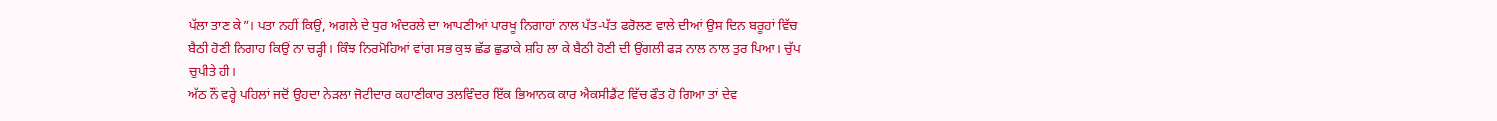ਪੱਲਾ ਤਾਣ ਕੇ”। ਪਤਾ ਨਹੀਂ ਕਿਉਂ, ਅਗਲੇ ਦੇ ਧੁਰ ਅੰਦਰਲੇ ਦਾ ਆਪਣੀਆਂ ਪਾਰਖੂ ਨਿਗਾਹਾਂ ਨਾਲ ਪੱਤ-ਪੱਤ ਫਰੋਲਣ ਵਾਲੇ ਦੀਆਂ ਉਸ ਦਿਨ ਬਰੂਹਾਂ ਵਿੱਚ ਬੈਠੀ ਹੋਣੀ ਨਿਗਾਹ ਕਿਉਂ ਨਾ ਚੜ੍ਹੀ। ਕਿੰਝ ਨਿਰਮੋਹਿਆਂ ਵਾਂਗ ਸਭ ਕੁਝ ਛੱਡ ਛੁਡਾਕੇ ਸ਼ਹਿ ਲਾ ਕੇ ਬੈਠੀ ਹੋਣੀ ਦੀ ਉਂਗਲੀ ਫੜ ਨਾਲ ਨਾਲ ਤੁਰ ਪਿਆ। ਚੁੱਪ ਚੁਪੀਤੇ ਹੀ।
ਅੱਠ ਨੌਂ ਵਰ੍ਹੇ ਪਹਿਲਾਂ ਜਦੋਂ ਉਹਦਾ ਨੇੜਲਾ ਜੋਟੀਦਾਰ ਕਹਾਣੀਕਾਰ ਤਲਵਿੰਦਰ ਇੱਕ ਭਿਆਨਕ ਕਾਰ ਐਕਸੀਡੈਂਟ ਵਿੱਚ ਫੌਤ ਹੋ ਗਿਆ ਤਾਂ ਦੇਵ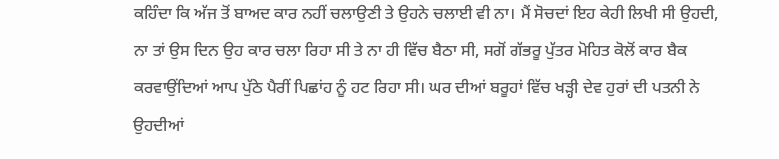ਕਹਿੰਦਾ ਕਿ ਅੱਜ ਤੋਂ ਬਾਅਦ ਕਾਰ ਨਹੀਂ ਚਲਾਉਣੀ ਤੇ ਉਹਨੇ ਚਲਾਈ ਵੀ ਨਾ। ਮੈਂ ਸੋਚਦਾਂ ਇਹ ਕੇਹੀ ਲਿਖੀ ਸੀ ਉਹਦੀ, ਨਾ ਤਾਂ ਉਸ ਦਿਨ ਉਹ ਕਾਰ ਚਲਾ ਰਿਹਾ ਸੀ ਤੇ ਨਾ ਹੀ ਵਿੱਚ ਬੈਠਾ ਸੀ, ਸਗੋਂ ਗੱਭਰੂ ਪੁੱਤਰ ਮੋਹਿਤ ਕੋਲੋਂ ਕਾਰ ਬੈਕ ਕਰਵਾਉਂਦਿਆਂ ਆਪ ਪੁੱਠੇ ਪੈਰੀਂ ਪਿਛਾਂਹ ਨੂੰ ਹਟ ਰਿਹਾ ਸੀ। ਘਰ ਦੀਆਂ ਬਰੂਹਾਂ ਵਿੱਚ ਖੜ੍ਹੀ ਦੇਵ ਹੁਰਾਂ ਦੀ ਪਤਨੀ ਨੇ ਉਹਦੀਆਂ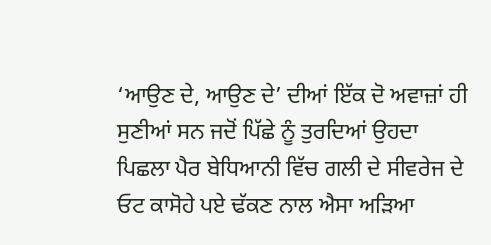‘ਆਉਣ ਦੇ, ਆਉਣ ਦੇ’ ਦੀਆਂ ਇੱਕ ਦੋ ਅਵਾਜ਼ਾਂ ਹੀ ਸੁਣੀਆਂ ਸਨ ਜਦੋਂ ਪਿੱਛੇ ਨੂੰ ਤੁਰਦਿਆਂ ਉਹਦਾ ਪਿਛਲਾ ਪੈਰ ਬੇਧਿਆਨੀ ਵਿੱਚ ਗਲੀ ਦੇ ਸੀਵਰੇਜ ਦੇ ਓਟ ਕਾਸੋਹੇ ਪਏ ਢੱਕਣ ਨਾਲ ਐਸਾ ਅੜਿਆ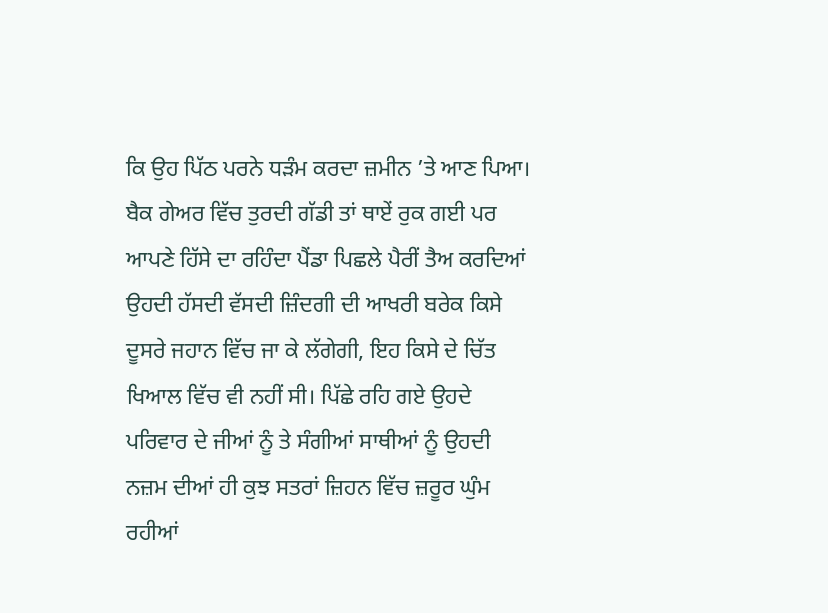ਕਿ ਉਹ ਪਿੱਠ ਪਰਨੇ ਧੜੰਮ ਕਰਦਾ ਜ਼ਮੀਨ ’ਤੇ ਆਣ ਪਿਆ। ਬੈਕ ਗੇਅਰ ਵਿੱਚ ਤੁਰਦੀ ਗੱਡੀ ਤਾਂ ਥਾਏਂ ਰੁਕ ਗਈ ਪਰ ਆਪਣੇ ਹਿੱਸੇ ਦਾ ਰਹਿੰਦਾ ਪੈਂਡਾ ਪਿਛਲੇ ਪੈਰੀਂ ਤੈਅ ਕਰਦਿਆਂ ਉਹਦੀ ਹੱਸਦੀ ਵੱਸਦੀ ਜ਼ਿੰਦਗੀ ਦੀ ਆਖਰੀ ਬਰੇਕ ਕਿਸੇ ਦੂਸਰੇ ਜਹਾਨ ਵਿੱਚ ਜਾ ਕੇ ਲੱਗੇਗੀ, ਇਹ ਕਿਸੇ ਦੇ ਚਿੱਤ ਖਿਆਲ ਵਿੱਚ ਵੀ ਨਹੀਂ ਸੀ। ਪਿੱਛੇ ਰਹਿ ਗਏ ਉਹਦੇ ਪਰਿਵਾਰ ਦੇ ਜੀਆਂ ਨੂੰ ਤੇ ਸੰਗੀਆਂ ਸਾਥੀਆਂ ਨੂੰ ਉਹਦੀ ਨਜ਼ਮ ਦੀਆਂ ਹੀ ਕੁਝ ਸਤਰਾਂ ਜ਼ਿਹਨ ਵਿੱਚ ਜ਼ਰੂਰ ਘੁੰਮ ਰਹੀਆਂ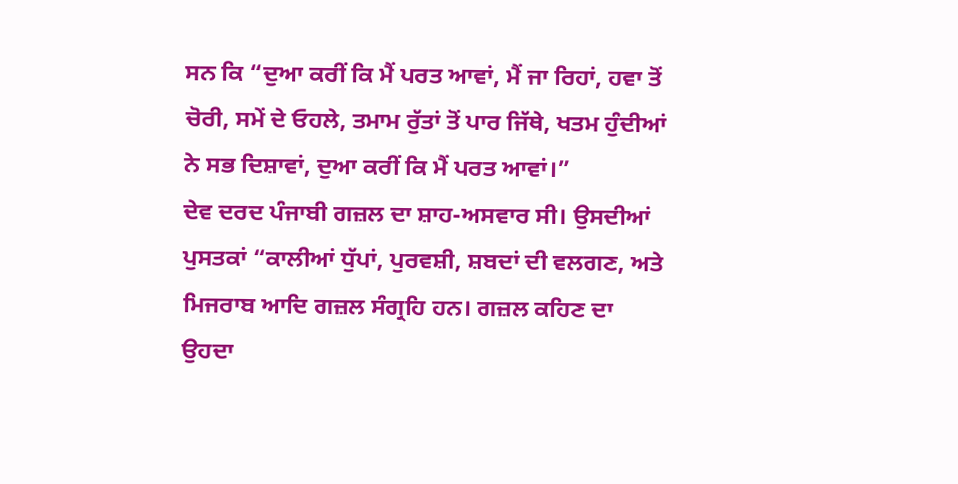ਸਨ ਕਿ “ਦੁਆ ਕਰੀਂ ਕਿ ਮੈਂ ਪਰਤ ਆਵਾਂ, ਮੈਂ ਜਾ ਰਿਹਾਂ, ਹਵਾ ਤੋਂ ਚੋਰੀ, ਸਮੇਂ ਦੇ ਓਹਲੇ, ਤਮਾਮ ਰੁੱਤਾਂ ਤੋਂ ਪਾਰ ਜਿੱਥੇ, ਖਤਮ ਹੁੰਦੀਆਂ ਨੇ ਸਭ ਦਿਸ਼ਾਵਾਂ, ਦੁਆ ਕਰੀਂ ਕਿ ਮੈਂ ਪਰਤ ਆਵਾਂ।”
ਦੇਵ ਦਰਦ ਪੰਜਾਬੀ ਗਜ਼ਲ ਦਾ ਸ਼ਾਹ-ਅਸਵਾਰ ਸੀ। ਉਸਦੀਆਂ ਪੁਸਤਕਾਂ “ਕਾਲੀਆਂ ਧੁੱਪਾਂ, ਪੁਰਵਸ਼ੀ, ਸ਼ਬਦਾਂ ਦੀ ਵਲਗਣ, ਅਤੇ ਮਿਜਰਾਬ ਆਦਿ ਗਜ਼ਲ ਸੰਗ੍ਰਹਿ ਹਨ। ਗਜ਼ਲ ਕਹਿਣ ਦਾ ਉਹਦਾ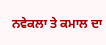ਨਵੇਕਲਾ ਤੇ ਕਮਾਲ ਦਾ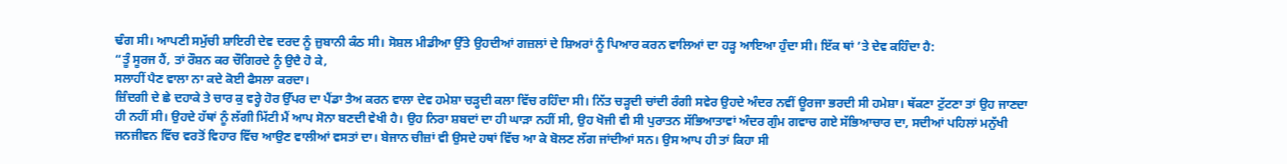ਢੰਗ ਸੀ। ਆਪਣੀ ਸਮੁੱਚੀ ਸ਼ਾਇਰੀ ਦੇਵ ਦਰਦ ਨੂੰ ਜ਼ੁਬਾਨੀ ਕੰਠ ਸੀ। ਸੋਸ਼ਲ ਮੀਡੀਆ ਉੱਤੇ ਉਹਦੀਆਂ ਗਜ਼ਲਾਂ ਦੇ ਸ਼ਿਅਰਾਂ ਨੂੰ ਪਿਆਰ ਕਰਨ ਵਾਲਿਆਂ ਦਾ ਹੜ੍ਹ ਆਇਆ ਹੁੰਦਾ ਸੀ। ਇੱਕ ਥਾਂ ’ਤੇ ਦੇਵ ਕਹਿੰਦਾ ਹੈ:
“ਤੂੰ ਸੂਰਜ ਹੈਂ, ਤਾਂ ਰੌਸ਼ਨ ਕਰ ਚੌਗਿਰਦੇ ਨੂੰ ਉਦੈ ਹੋ ਕੇ,
ਸਲਾਹੀਂ ਪੈਣ ਵਾਲਾ ਨਾ ਕਦੇ ਕੋਈ ਫੈਸਲਾ ਕਰਦਾ।
ਜ਼ਿੰਦਗੀ ਦੇ ਛੇ ਦਹਾਕੇ ਤੇ ਚਾਰ ਕੁ ਵਰ੍ਹੇ ਹੋਰ ਉੱਪਰ ਦਾ ਪੈਂਡਾ ਤੈਅ ਕਰਨ ਵਾਲਾ ਦੇਵ ਹਮੇਸ਼ਾ ਚੜ੍ਹਦੀ ਕਲਾ ਵਿੱਚ ਰਹਿੰਦਾ ਸੀ। ਨਿੱਤ ਚੜ੍ਹਦੀ ਚਾਂਦੀ ਰੰਗੀ ਸਵੇਰ ਉਹਦੇ ਅੰਦਰ ਨਵੀਂ ਊਰਜਾ ਭਰਦੀ ਸੀ ਹਮੇਸ਼ਾ। ਥੱਕਣਾ ਟੁੱਟਣਾ ਤਾਂ ਉਹ ਜਾਣਦਾ ਹੀ ਨਹੀਂ ਸੀ। ਉਹਦੇ ਹੱਥਾਂ ਨੂੰ ਲੱਗੀ ਮਿੱਟੀ ਮੈਂ ਆਪ ਸੋਨਾ ਬਣਦੀ ਵੇਖੀ ਹੈ। ਉਹ ਨਿਰਾ ਸ਼ਬਦਾਂ ਦਾ ਹੀ ਘਾੜਾ ਨਹੀਂ ਸੀ, ਉਹ ਖੋਜੀ ਵੀ ਸੀ ਪੁਰਾਤਨ ਸੱਭਿਆਤਾਵਾਂ ਅੰਦਰ ਗੁੰਮ ਗਵਾਚ ਗਏ ਸੱਭਿਆਚਾਰ ਦਾ, ਸਦੀਆਂ ਪਹਿਲਾਂ ਮਨੁੱਖੀ ਜਨਜੀਵਨ ਵਿੱਚ ਵਰਤੋਂ ਵਿਹਾਰ ਵਿੱਚ ਆਉਣ ਵਾਲੀਆਂ ਵਸਤਾਂ ਦਾ। ਬੇਜਾਨ ਚੀਜ਼ਾਂ ਵੀ ਉਸਦੇ ਹਥਾਂ ਵਿੱਚ ਆ ਕੇ ਬੋਲਣ ਲੱਗ ਜਾਂਦੀਆਂ ਸਨ। ਉਸ ਆਪ ਹੀ ਤਾਂ ਕਿਹਾ ਸੀ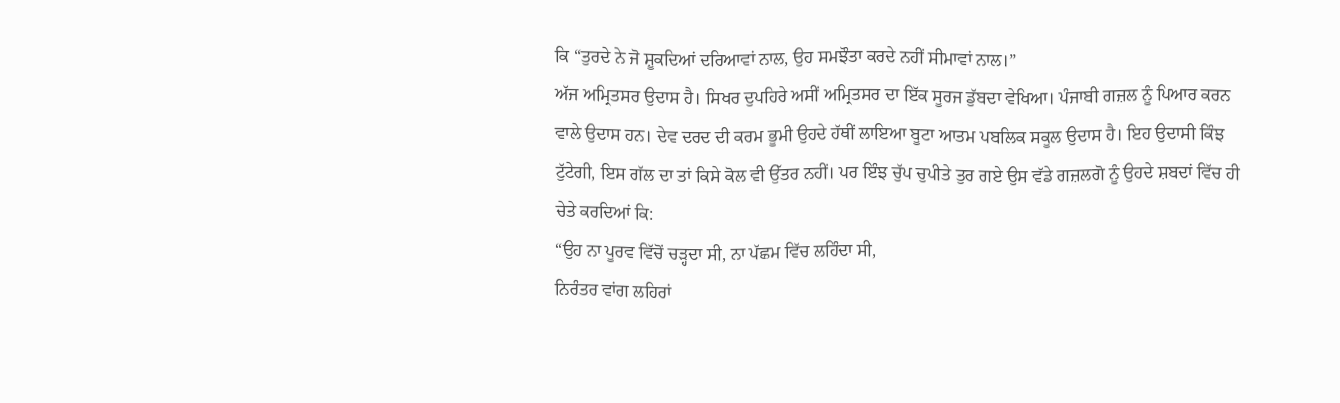ਕਿ “ਤੁਰਦੇ ਨੇ ਜੋ ਸ਼ੂਕਦਿਆਂ ਦਰਿਆਵਾਂ ਨਾਲ, ਉਹ ਸਮਝੌਤਾ ਕਰਦੇ ਨਹੀਂ ਸੀਮਾਵਾਂ ਨਾਲ।”
ਅੱਜ ਅਮ੍ਰਿਤਸਰ ਉਦਾਸ ਹੈ। ਸਿਖਰ ਦੁਪਹਿਰੇ ਅਸੀਂ ਅਮ੍ਰਿਤਸਰ ਦਾ ਇੱਕ ਸੂਰਜ ਡੁੱਬਦਾ ਵੇਖਿਆ। ਪੰਜਾਬੀ ਗਜ਼ਲ ਨੂੰ ਪਿਆਰ ਕਰਨ ਵਾਲੇ ਉਦਾਸ ਹਨ। ਦੇਵ ਦਰਦ ਦੀ ਕਰਮ ਭੂਮੀ ਉਹਦੇ ਹੱਥੀਂ ਲਾਇਆ ਬੂਟਾ ਆਤਮ ਪਬਲਿਕ ਸਕੂਲ ਉਦਾਸ ਹੈ। ਇਹ ਉਦਾਸੀ ਕਿੰਝ ਟੁੱਟੇਗੀ, ਇਸ ਗੱਲ ਦਾ ਤਾਂ ਕਿਸੇ ਕੋਲ ਵੀ ਉੱਤਰ ਨਹੀਂ। ਪਰ ਇੰਝ ਚੁੱਪ ਚੁਪੀਤੇ ਤੁਰ ਗਏ ਉਸ ਵੱਡੇ ਗਜ਼ਲਗੋ ਨੂੰ ਉਹਦੇ ਸ਼ਬਦਾਂ ਵਿੱਚ ਹੀ ਚੇਤੇ ਕਰਦਿਆਂ ਕਿ:
“ਉਹ ਨਾ ਪੂਰਵ ਵਿੱਚੋਂ ਚੜ੍ਹਦਾ ਸੀ, ਨਾ ਪੱਛਮ ਵਿੱਚ ਲਹਿੰਦਾ ਸੀ,
ਨਿਰੰਤਰ ਵਾਂਗ ਲਹਿਰਾਂ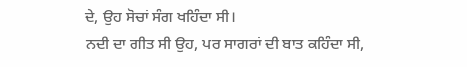ਦੇ, ਉਹ ਸੋਚਾਂ ਸੰਗ ਖਹਿੰਦਾ ਸੀ।
ਨਦੀ ਦਾ ਗੀਤ ਸੀ ਉਹ, ਪਰ ਸਾਗਰਾਂ ਦੀ ਬਾਤ ਕਹਿੰਦਾ ਸੀ,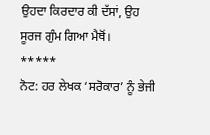ਉਹਦਾ ਕਿਰਦਾਰ ਕੀ ਦੱਸਾਂ, ਉਹ ਸੂਰਜ ਗੁੰਮ ਗਿਆ ਮੈਥੋਂ।
*****
ਨੋਟ: ਹਰ ਲੇਖਕ ‘ਸਰੋਕਾਰ’ ਨੂੰ ਭੇਜੀ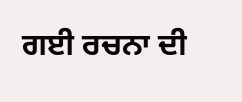ਗਈ ਰਚਨਾ ਦੀ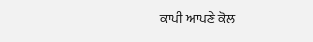ਕਾਪੀ ਆਪਣੇ ਕੋਲ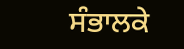ਸੰਭਾਲਕੇ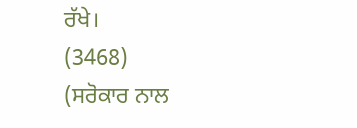ਰੱਖੇ।
(3468)
(ਸਰੋਕਾਰ ਨਾਲ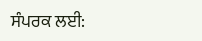ਸੰਪਰਕ ਲਈ: